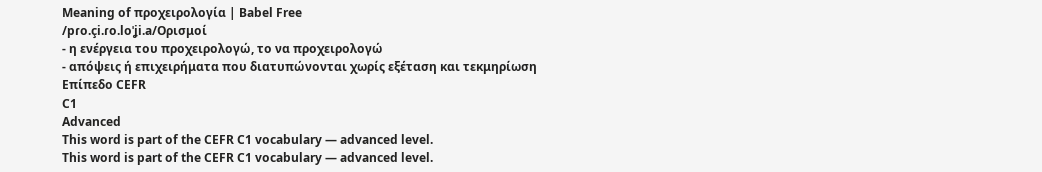Meaning of προχειρολογία | Babel Free
/pɾo.çi.ɾo.loˈʝi.a/Ορισμοί
- η ενέργεια του προχειρολογώ, το να προχειρολογώ
- απόψεις ή επιχειρήματα που διατυπώνονται χωρίς εξέταση και τεκμηρίωση
Επίπεδο CEFR
C1
Advanced
This word is part of the CEFR C1 vocabulary — advanced level.
This word is part of the CEFR C1 vocabulary — advanced level.